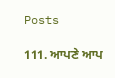Posts

111. ਆਪਣੇ ਆਪ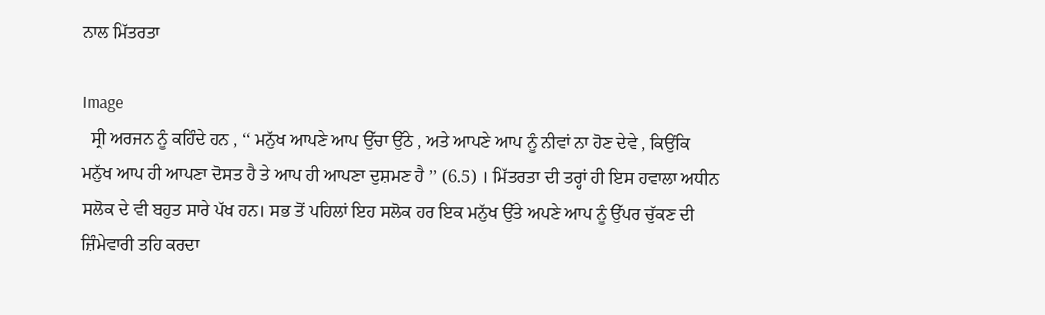ਨਾਲ ਮਿੱਤਰਤਾ

Image
  ਸ੍ਰੀ ਅਰਜਨ ਨੂੰ ਕਹਿੰਦੇ ਹਨ , ‘‘ ਮਨੁੱਖ ਆਪਣੇ ਆਪ ਉੱਚਾ ਉੱਠੇ , ਅਤੇ ਆਪਣੇ ਆਪ ਨੂੰ ਨੀਵਾਂ ਨਾ ਹੋਣ ਦੇਵੇ , ਕਿਉਂਕਿ ਮਨੁੱਖ ਆਪ ਹੀ ਆਪਣਾ ਦੋਸਤ ਹੈ ਤੇ ਆਪ ਹੀ ਆਪਣਾ ਦੁਸ਼ਮਣ ਹੈ ’’ (6.5) । ਮਿੱਤਰਤਾ ਦੀ ਤਰ੍ਹਾਂ ਹੀ ਇਸ ਹਵਾਲਾ ਅਧੀਨ ਸਲੋਕ ਦੇ ਵੀ ਬਹੁਤ ਸਾਰੇ ਪੱਖ ਹਨ। ਸਭ ਤੋਂ ਪਹਿਲਾਂ ਇਹ ਸਲੋਕ ਹਰ ਇਕ ਮਨੁੱਖ ਉੱਤੇ ਅਪਣੇ ਆਪ ਨੂੰ ਉੱਪਰ ਚੁੱਕਣ ਦੀ ਜ਼ਿੰਮੇਵਾਰੀ ਤਹਿ ਕਰਦਾ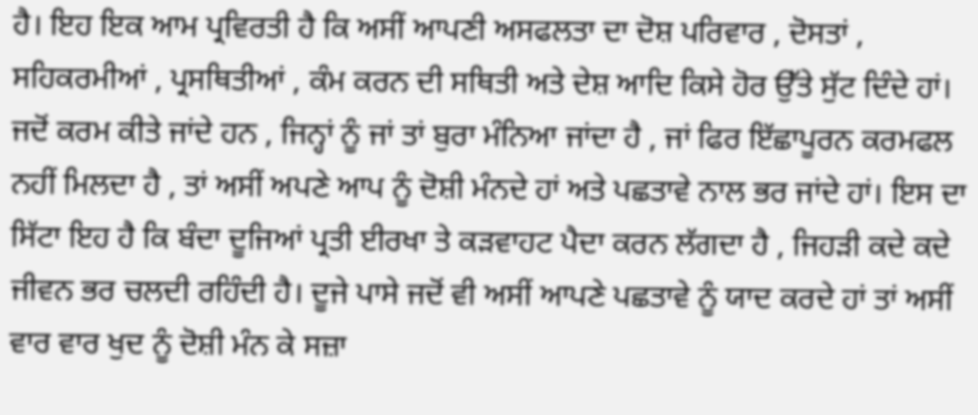ਹੈ। ਇਹ ਇਕ ਆਮ ਪ੍ਰਵਿਰਤੀ ਹੈ ਕਿ ਅਸੀਂ ਆਪਣੀ ਅਸਫਲਤਾ ਦਾ ਦੋਸ਼ ਪਰਿਵਾਰ , ਦੋਸਤਾਂ , ਸਹਿਕਰਮੀਆਂ , ਪ੍ਰਸਥਿਤੀਆਂ , ਕੰਮ ਕਰਨ ਦੀ ਸਥਿਤੀ ਅਤੇ ਦੇਸ਼ ਆਦਿ ਕਿਸੇ ਹੋਰ ਉੱਤੇ ਸੁੱਟ ਦਿੰਦੇ ਹਾਂ। ਜਦੋਂ ਕਰਮ ਕੀਤੇ ਜਾਂਦੇ ਹਨ , ਜਿਨ੍ਹਾਂ ਨੂੰ ਜਾਂ ਤਾਂ ਬੁਰਾ ਮੰਨਿਆ ਜਾਂਦਾ ਹੈ , ਜਾਂ ਫਿਰ ਇੱਛਾਪੂਰਨ ਕਰਮਫਲ ਨਹੀਂ ਮਿਲਦਾ ਹੈ , ਤਾਂ ਅਸੀਂ ਅਪਣੇ ਆਪ ਨੂੰ ਦੋਸ਼ੀ ਮੰਨਦੇ ਹਾਂ ਅਤੇ ਪਛਤਾਵੇ ਨਾਲ ਭਰ ਜਾਂਦੇ ਹਾਂ। ਇਸ ਦਾ ਸਿੱਟਾ ਇਹ ਹੈ ਕਿ ਬੰਦਾ ਦੂਜਿਆਂ ਪ੍ਰਤੀ ਈਰਖਾ ਤੇ ਕੜਵਾਹਟ ਪੈਦਾ ਕਰਨ ਲੱਗਦਾ ਹੈ , ਜਿਹੜੀ ਕਦੇ ਕਦੇ ਜੀਵਨ ਭਰ ਚਲਦੀ ਰਹਿੰਦੀ ਹੈ। ਦੂਜੇ ਪਾਸੇ ਜਦੋਂ ਵੀ ਅਸੀਂ ਆਪਣੇ ਪਛਤਾਵੇ ਨੂੰ ਯਾਦ ਕਰਦੇ ਹਾਂ ਤਾਂ ਅਸੀਂ ਵਾਰ ਵਾਰ ਖੁਦ ਨੂੰ ਦੋਸ਼ੀ ਮੰਨ ਕੇ ਸਜ਼ਾ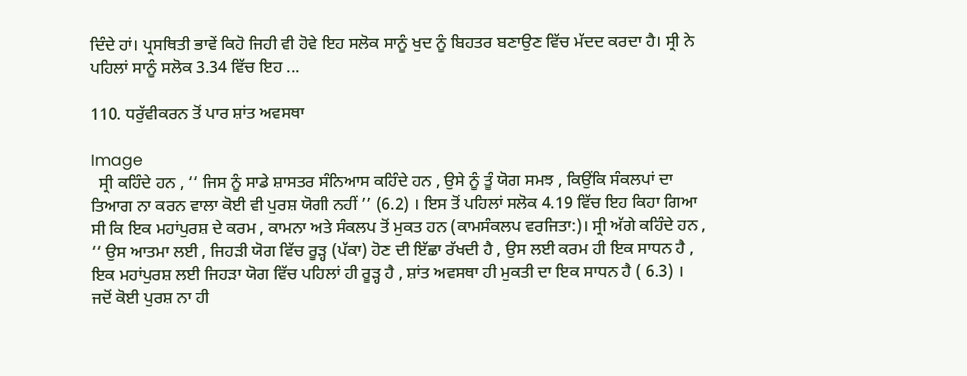ਦਿੰਦੇ ਹਾਂ। ਪ੍ਰਸਥਿਤੀ ਭਾਵੇਂ ਕਿਹੋ ਜਿਹੀ ਵੀ ਹੋਵੇ ਇਹ ਸਲੋਕ ਸਾਨੂੰ ਖੁਦ ਨੂੰ ਬਿਹਤਰ ਬਣਾਉਣ ਵਿੱਚ ਮੱਦਦ ਕਰਦਾ ਹੈ। ਸ੍ਰੀ ਨੇ ਪਹਿਲਾਂ ਸਾਨੂੰ ਸਲੋਕ 3.34 ਵਿੱਚ ਇਹ ...

110. ਧਰੁੱਵੀਕਰਨ ਤੋਂ ਪਾਰ ਸ਼ਾਂਤ ਅਵਸਥਾ

Image
  ਸ੍ਰੀ ਕਹਿੰਦੇ ਹਨ , ‘‘ ਜਿਸ ਨੂੰ ਸਾਡੇ ਸ਼ਾਸਤਰ ਸੰਨਿਆਸ ਕਹਿੰਦੇ ਹਨ , ਉਸੇ ਨੂੰ ਤੂੰ ਯੋਗ ਸਮਝ , ਕਿਉਂਕਿ ਸੰਕਲਪਾਂ ਦਾ ਤਿਆਗ ਨਾ ਕਰਨ ਵਾਲਾ ਕੋਈ ਵੀ ਪੁਰਸ਼ ਯੋਗੀ ਨਹੀਂ ’’ (6.2) । ਇਸ ਤੋਂ ਪਹਿਲਾਂ ਸਲੋਕ 4.19 ਵਿੱਚ ਇਹ ਕਿਹਾ ਗਿਆ ਸੀ ਕਿ ਇਕ ਮਹਾਂਪੁਰਸ਼ ਦੇ ਕਰਮ , ਕਾਮਨਾ ਅਤੇ ਸੰਕਲਪ ਤੋਂ ਮੁਕਤ ਹਨ (ਕਾਮਸੰਕਲਪ ਵਰਜਿਤਾ:)। ਸ੍ਰੀ ਅੱਗੇ ਕਹਿੰਦੇ ਹਨ , ‘‘ ਉਸ ਆਤਮਾ ਲਈ , ਜਿਹੜੀ ਯੋਗ ਵਿੱਚ ਰੂੜ੍ਹ (ਪੱਕਾ) ਹੋਣ ਦੀ ਇੱਛਾ ਰੱਖਦੀ ਹੈ , ਉਸ ਲਈ ਕਰਮ ਹੀ ਇਕ ਸਾਧਨ ਹੈ , ਇਕ ਮਹਾਂਪੁਰਸ਼ ਲਈ ਜਿਹੜਾ ਯੋਗ ਵਿੱਚ ਪਹਿਲਾਂ ਹੀ ਰੂੜ੍ਹ ਹੈ , ਸ਼ਾਂਤ ਅਵਸਥਾ ਹੀ ਮੁਕਤੀ ਦਾ ਇਕ ਸਾਧਨ ਹੈ ( 6.3) । ਜਦੋਂ ਕੋਈ ਪੁਰਸ਼ ਨਾ ਹੀ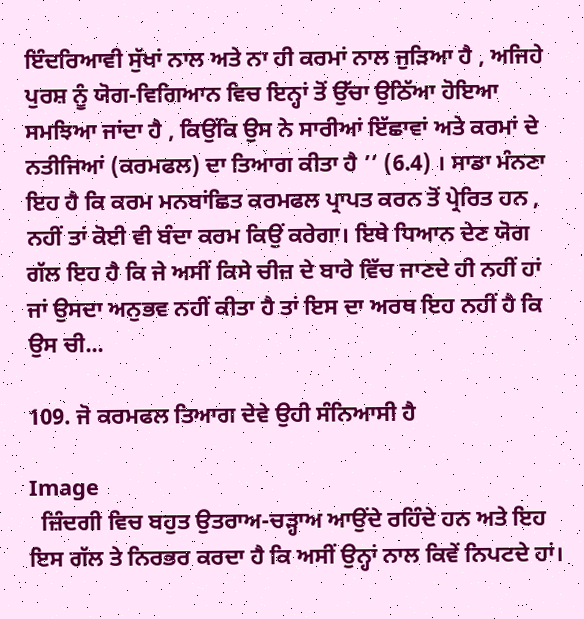ਇੰਦਰਿਆਵੀ ਸੁੱਖਾਂ ਨਾਲ ਅਤੇ ਨਾ ਹੀ ਕਰਮਾਂ ਨਾਲ ਜੁੜਿਆ ਹੈ , ਅਜਿਹੇ ਪੁਰਸ਼ ਨੂੰ ਯੋਗ-ਵਿਗਿਆਨ ਵਿਚ ਇਨ੍ਹਾਂ ਤੋਂ ਉੱਚਾ ਉਠਿੱਆ ਹੋਇਆ ਸਮਝਿਆ ਜਾਂਦਾ ਹੈ , ਕਿਉਂਕਿ ਉਸ ਨੇ ਸਾਰੀਆਂ ਇੱਛਾਵਾਂ ਅਤੇ ਕਰਮਾਂ ਦੇ ਨਤੀਜਿਆਂ (ਕਰਮਫਲ) ਦਾ ਤਿਆਗ ਕੀਤਾ ਹੈ ’’ (6.4) । ਸਾਡਾ ਮੰਨਣਾ ਇਹ ਹੈ ਕਿ ਕਰਮ ਮਨਬਾਂਛਿਤ ਕਰਮਫਲ ਪ੍ਰਾਪਤ ਕਰਨ ਤੋਂ ਪ੍ਰੇਰਿਤ ਹਨ , ਨਹੀਂ ਤਾਂ ਕੋਈ ਵੀ ਬੰਦਾ ਕਰਮ ਕਿਉਂ ਕਰੇਗਾ। ਇਥੇ ਧਿਆਨ ਦੇਣ ਯੋਗ ਗੱਲ ਇਹ ਹੈ ਕਿ ਜੇ ਅਸੀਂ ਕਿਸੇ ਚੀਜ਼ ਦੇ ਬਾਰੇ ਵਿੱਚ ਜਾਣਦੇ ਹੀ ਨਹੀਂ ਹਾਂ ਜਾਂ ਉਸਦਾ ਅਨੁਭਵ ਨਹੀਂ ਕੀਤਾ ਹੈ ਤਾਂ ਇਸ ਦਾ ਅਰਥ ਇਹ ਨਹੀਂ ਹੈ ਕਿ ਉਸ ਚੀ...

109. ਜੋ ਕਰਮਫਲ ਤਿਆਗ ਦੇਵੇ ਉਹੀ ਸੰਨਿਆਸੀ ਹੈ

Image
  ਜ਼ਿੰਦਗੀ ਵਿਚ ਬਹੁਤ ਉਤਰਾਅ-ਚੜ੍ਹਾਅ ਆਉਂਦੇ ਰਹਿੰਦੇ ਹਨ ਅਤੇ ਇਹ ਇਸ ਗੱਲ ਤੇ ਨਿਰਭਰ ਕਰਦਾ ਹੈ ਕਿ ਅਸੀਂ ਉਨ੍ਹਾਂ ਨਾਲ ਕਿਵੇਂ ਨਿਪਟਦੇ ਹਾਂ।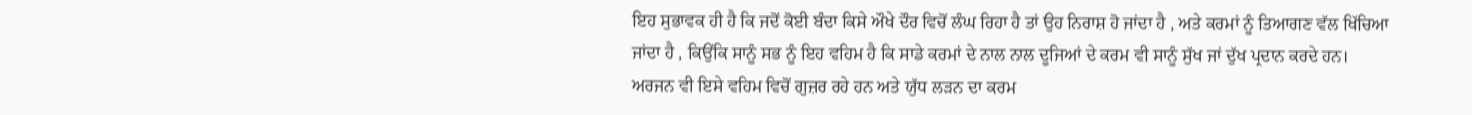ਇਹ ਸੁਭਾਵਕ ਹੀ ਹੈ ਕਿ ਜਦੋਂ ਕੋਈ ਬੰਦਾ ਕਿਸੇ ਔਖੇ ਦੌਰ ਵਿਚੋਂ ਲੰਘ ਰਿਹਾ ਹੈ ਤਾਂ ਉਹ ਨਿਰਾਸ਼ ਹੋ ਜਾਂਦਾ ਹੈ , ਅਤੇ ਕਰਮਾਂ ਨੂੰ ਤਿਆਗਣ ਵੱਲ ਖਿੱਚਿਆ ਜਾਂਦਾ ਹੈ , ਕਿਉਂਕਿ ਸਾਨੂੰ ਸਭ ਨੂੰ ਇਹ ਵਹਿਮ ਹੈ ਕਿ ਸਾਡੇ ਕਰਮਾਂ ਦੇ ਨਾਲ ਨਾਲ ਦੂਜਿਆਂ ਦੇ ਕਰਮ ਵੀ ਸਾਨੂੰ ਸੁੱਖ ਜਾਂ ਦੁੱਖ ਪ੍ਰਦਾਨ ਕਰਦੇ ਹਨ। ਅਰਜਨ ਵੀ ਇਸੇ ਵਹਿਮ ਵਿਚੋਂ ਗੁਜ਼ਰ ਰਹੇ ਹਨ ਅਤੇ ਯੁੱਧ ਲੜਨ ਦਾ ਕਰਮ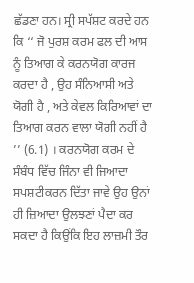ਛੱਡਣਾ ਹਨ। ਸ੍ਰੀ ਸਪੱਸ਼ਟ ਕਰਦੇ ਹਨ ਕਿ ‘‘ ਜੋ ਪੁਰਸ਼ ਕਰਮ ਫਲ ਦੀ ਆਸ ਨੂੰ ਤਿਆਗ ਕੇ ਕਰਨਯੋਗ ਕਾਰਜ ਕਰਦਾ ਹੈ , ਉਹ ਸੰਨਿਆਸੀ ਅਤੇ ਯੋਗੀ ਹੈ , ਅਤੇ ਕੇਵਲ ਕਿਰਿਆਵਾਂ ਦਾ ਤਿਆਗ ਕਰਨ ਵਾਲਾ ਯੋਗੀ ਨਹੀਂ ਹੈ ’’ (6.1) । ਕਰਨਯੋਗ ਕਰਮ ਦੇ ਸੰਬੰਧ ਵਿੱਚ ਜਿੰਨਾ ਵੀ ਜਿਆਦਾ ਸਪਸ਼ਟੀਕਰਨ ਦਿੱਤਾ ਜਾਵੇ ਉਹ ਉਨਾਂ ਹੀ ਜ਼ਿਆਦਾ ਉਲਝਣਾਂ ਪੈਦਾ ਕਰ ਸਕਦਾ ਹੈ ਕਿਉਂਕਿ ਇਹ ਲਾਜ਼ਮੀ ਤੌਰ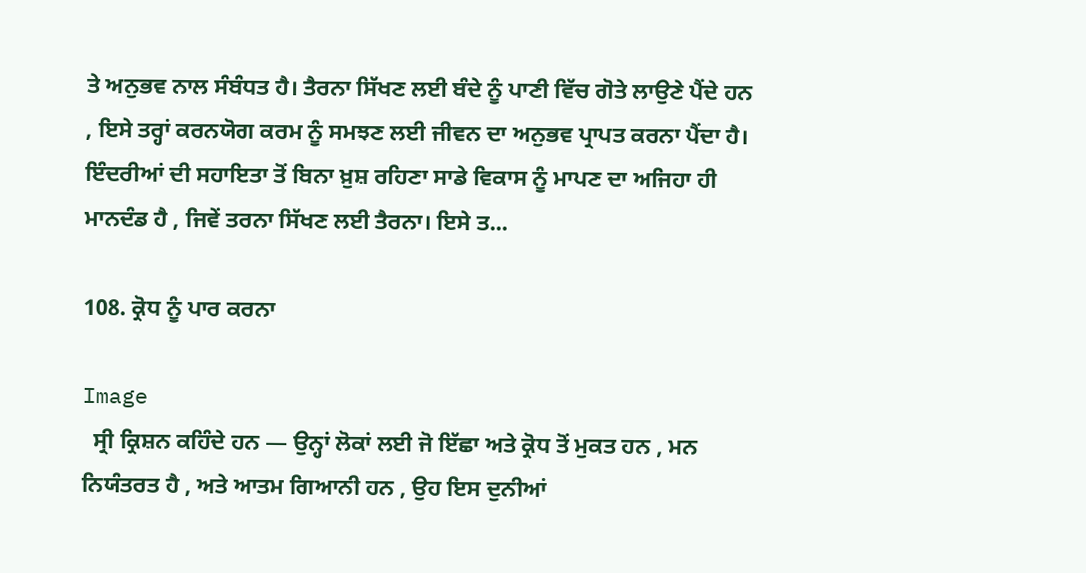ਤੇ ਅਨੁਭਵ ਨਾਲ ਸੰਬੰਧਤ ਹੈ। ਤੈਰਨਾ ਸਿੱਖਣ ਲਈ ਬੰਦੇ ਨੂੰ ਪਾਣੀ ਵਿੱਚ ਗੋਤੇ ਲਾਉਣੇ ਪੈਂਦੇ ਹਨ , ਇਸੇ ਤਰ੍ਹਾਂ ਕਰਨਯੋਗ ਕਰਮ ਨੂੰ ਸਮਝਣ ਲਈ ਜੀਵਨ ਦਾ ਅਨੁਭਵ ਪ੍ਰਾਪਤ ਕਰਨਾ ਪੈਂਦਾ ਹੈ। ਇੰਦਰੀਆਂ ਦੀ ਸਹਾਇਤਾ ਤੋਂ ਬਿਨਾ ਖ਼ੁਸ਼ ਰਹਿਣਾ ਸਾਡੇ ਵਿਕਾਸ ਨੂੰ ਮਾਪਣ ਦਾ ਅਜਿਹਾ ਹੀ ਮਾਨਦੰਡ ਹੈ , ਜਿਵੇਂ ਤਰਨਾ ਸਿੱਖਣ ਲਈ ਤੈਰਨਾ। ਇਸੇ ਤ...

108. ਕ੍ਰੋਧ ਨੂੰ ਪਾਰ ਕਰਨਾ

Image
  ਸ੍ਰੀ ਕ੍ਰਿਸ਼ਨ ਕਹਿੰਦੇ ਹਨ — ਉਨ੍ਹਾਂ ਲੋਕਾਂ ਲਈ ਜੋ ਇੱਛਾ ਅਤੇ ਕ੍ਰੋਧ ਤੋਂ ਮੁਕਤ ਹਨ , ਮਨ ਨਿਯੰਤਰਤ ਹੈ , ਅਤੇ ਆਤਮ ਗਿਆਨੀ ਹਨ , ਉਹ ਇਸ ਦੁਨੀਆਂ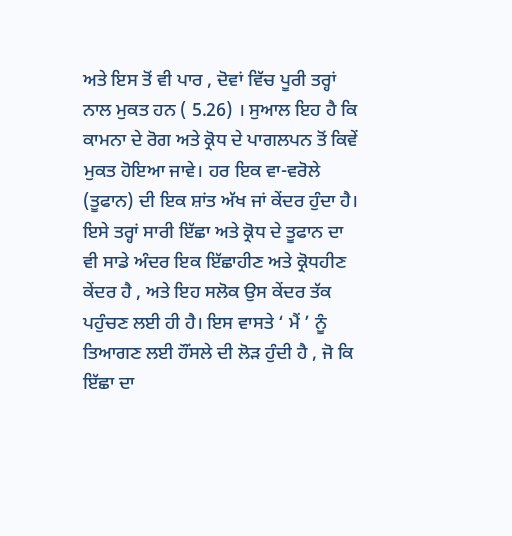ਅਤੇ ਇਸ ਤੋਂ ਵੀ ਪਾਰ , ਦੋਵਾਂ ਵਿੱਚ ਪੂਰੀ ਤਰ੍ਹਾਂ ਨਾਲ ਮੁਕਤ ਹਨ ( 5.26) । ਸੁਆਲ ਇਹ ਹੈ ਕਿ ਕਾਮਨਾ ਦੇ ਰੋਗ ਅਤੇ ਕ੍ਰੋਧ ਦੇ ਪਾਗਲਪਨ ਤੋਂ ਕਿਵੇਂ ਮੁਕਤ ਹੋਇਆ ਜਾਵੇ। ਹਰ ਇਕ ਵਾ-ਵਰੋਲੇ (ਤੂਫਾਨ) ਦੀ ਇਕ ਸ਼ਾਂਤ ਅੱਖ ਜਾਂ ਕੇਂਦਰ ਹੁੰਦਾ ਹੈ। ਇਸੇ ਤਰ੍ਹਾਂ ਸਾਰੀ ਇੱਛਾ ਅਤੇ ਕ੍ਰੋਧ ਦੇ ਤੂਫਾਨ ਦਾ ਵੀ ਸਾਡੇ ਅੰਦਰ ਇਕ ਇੱਛਾਹੀਣ ਅਤੇ ਕ੍ਰੋਧਹੀਣ ਕੇਂਦਰ ਹੈ , ਅਤੇ ਇਹ ਸਲੋਕ ਉਸ ਕੇਂਦਰ ਤੱਕ ਪਹੁੰਚਣ ਲਈ ਹੀ ਹੈ। ਇਸ ਵਾਸਤੇ ‘ ਮੈਂ ’ ਨੂੰ ਤਿਆਗਣ ਲਈ ਹੌਂਸਲੇ ਦੀ ਲੋੜ ਹੁੰਦੀ ਹੈ , ਜੋ ਕਿ ਇੱਛਾ ਦਾ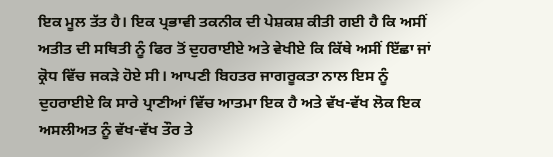ਇਕ ਮੂਲ ਤੱਤ ਹੈ। ਇਕ ਪ੍ਰਭਾਵੀ ਤਕਨੀਕ ਦੀ ਪੇਸ਼ਕਸ਼ ਕੀਤੀ ਗਈ ਹੈ ਕਿ ਅਸੀਂ ਅਤੀਤ ਦੀ ਸਥਿਤੀ ਨੂੰ ਫਿਰ ਤੋਂ ਦੁਹਰਾਈਏ ਅਤੇ ਵੇਖੀਏ ਕਿ ਕਿੱਥੇ ਅਸੀਂ ਇੱਛਾ ਜਾਂ ਕ੍ਰੋਧ ਵਿੱਚ ਜਕੜੇ ਹੋਏ ਸੀ। ਆਪਣੀ ਬਿਹਤਰ ਜਾਗਰੂਕਤਾ ਨਾਲ ਇਸ ਨੂੰ ਦੁਹਰਾਈਏ ਕਿ ਸਾਰੇ ਪ੍ਰਾਣੀਆਂ ਵਿੱਚ ਆਤਮਾ ਇਕ ਹੈ ਅਤੇ ਵੱਖ-ਵੱਖ ਲੋਕ ਇਕ ਅਸਲੀਅਤ ਨੂੰ ਵੱਖ-ਵੱਖ ਤੌਰ ਤੇ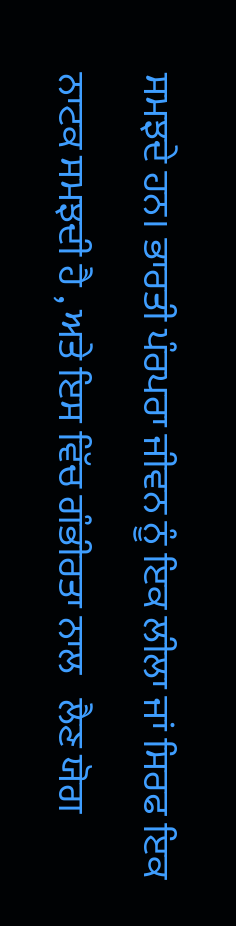ਸਮਝਦੇ ਹਨ। ਭਾਰਤੀ ਪੰਰਪਰਾ ਜੀਵਨ ਨੂੰ ਇਕ ਲੀਲਾ ਜਾਂ ਸਿਰਫ ਇਕ ਨਾਟਕ ਸਮਝਦੀ ਹੈ , ਅਤੇ ਇਸ ਵਿੱਚ ਗੰਭੀਰਤਾ ਨਾਲ   ਲੈਣ ਯੋਗ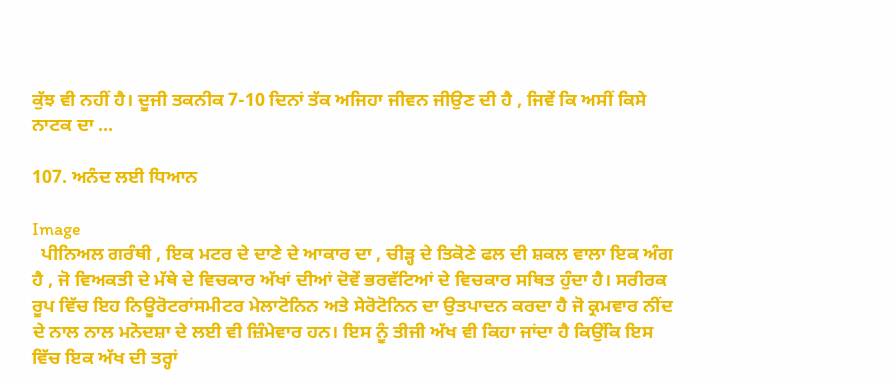ਕੁੱਝ ਵੀ ਨਹੀਂ ਹੈ। ਦੂਜੀ ਤਕਨੀਕ 7-10 ਦਿਨਾਂ ਤੱਕ ਅਜਿਹਾ ਜੀਵਨ ਜੀਉਣ ਦੀ ਹੈ , ਜਿਵੇਂ ਕਿ ਅਸੀਂ ਕਿਸੇ ਨਾਟਕ ਦਾ ...

107. ਅਨੰਦ ਲਈ ਧਿਆਨ

Image
  ਪੀਨਿਅਲ ਗਰੰਥੀ , ਇਕ ਮਟਰ ਦੇ ਦਾਣੇ ਦੇ ਆਕਾਰ ਦਾ , ਚੀੜ੍ਹ ਦੇ ਤਿਕੋਣੇ ਫਲ ਦੀ ਸ਼ਕਲ ਵਾਲਾ ਇਕ ਅੰਗ ਹੈ , ਜੋ ਵਿਅਕਤੀ ਦੇ ਮੱਥੇ ਦੇ ਵਿਚਕਾਰ ਅੱਖਾਂ ਦੀਆਂ ਦੋਵੇਂ ਭਰਵੱਟਿਆਂ ਦੇ ਵਿਚਕਾਰ ਸਥਿਤ ਹੁੰਦਾ ਹੈ। ਸਰੀਰਕ ਰੂਪ ਵਿੱਚ ਇਹ ਨਿਊਰੋਟਰਾਂਸਮੀਟਰ ਮੇਲਾਟੋਨਿਨ ਅਤੇ ਸੇਰੋਟੋਨਿਨ ਦਾ ਉਤਪਾਦਨ ਕਰਦਾ ਹੈ ਜੋ ਕ੍ਰਮਵਾਰ ਨੀਂਦ ਦੇ ਨਾਲ ਨਾਲ ਮਨੋਦਸ਼ਾ ਦੇ ਲਈ ਵੀ ਜ਼ਿੰਮੇਵਾਰ ਹਨ। ਇਸ ਨੂੰ ਤੀਜੀ ਅੱਖ ਵੀ ਕਿਹਾ ਜਾਂਦਾ ਹੈ ਕਿਉਂਕਿ ਇਸ ਵਿੱਚ ਇਕ ਅੱਖ ਦੀ ਤਰ੍ਹਾਂ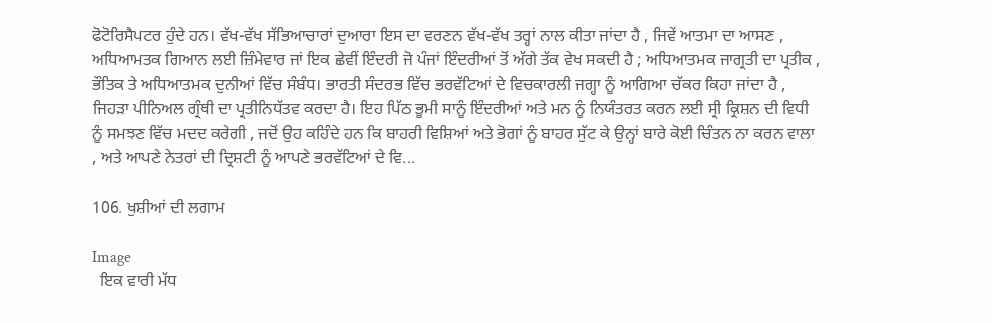ਫੋਟੋਰਿਸੈਪਟਰ ਹੁੰਦੇ ਹਨ। ਵੱਖ-ਵੱਖ ਸੱਭਿਆਚਾਰਾਂ ਦੁਆਰਾ ਇਸ ਦਾ ਵਰਣਨ ਵੱਖ-ਵੱਖ ਤਰ੍ਹਾਂ ਨਾਲ ਕੀਤਾ ਜਾਂਦਾ ਹੈ , ਜਿਵੇਂ ਆਤਮਾ ਦਾ ਆਸਣ , ਅਧਿਆਮਤਕ ਗਿਆਨ ਲਈ ਜ਼ਿੰਮੇਵਾਰ ਜਾਂ ਇਕ ਛੇਵੀਂ ਇੰਦਰੀ ਜੋ ਪੰਜਾਂ ਇੰਦਰੀਆਂ ਤੋਂ ਅੱਗੇ ਤੱਕ ਵੇਖ ਸਕਦੀ ਹੈ ; ਅਧਿਆਤਮਕ ਜਾਗ੍ਰਤੀ ਦਾ ਪ੍ਰਤੀਕ , ਭੌਤਿਕ ਤੇ ਅਧਿਆਤਮਕ ਦੁਨੀਆਂ ਵਿੱਚ ਸੰਬੰਧ। ਭਾਰਤੀ ਸੰਦਰਭ ਵਿੱਚ ਭਰਵੱਟਿਆਂ ਦੇ ਵਿਚਕਾਰਲੀ ਜਗ੍ਹਾ ਨੂੰ ਆਗਿਆ ਚੱਕਰ ਕਿਹਾ ਜਾਂਦਾ ਹੈ , ਜਿਹੜਾ ਪੀਨਿਅਲ ਗ੍ਰੰਥੀ ਦਾ ਪ੍ਰਤੀਨਿਧੱਤਵ ਕਰਦਾ ਹੈ। ਇਹ ਪਿੱਠ ਭੂਮੀ ਸਾਨੂੰ ਇੰਦਰੀਆਂ ਅਤੇ ਮਨ ਨੂੰ ਨਿਯੰਤਰਤ ਕਰਨ ਲਈ ਸ੍ਰੀ ਕ੍ਰਿਸ਼ਨ ਦੀ ਵਿਧੀ ਨੂੰ ਸਮਝਣ ਵਿੱਚ ਮਦਦ ਕਰੇਗੀ , ਜਦੋਂ ਉਹ ਕਹਿੰਦੇ ਹਨ ਕਿ ਬਾਹਰੀ ਵਿਸ਼ਿਆਂ ਅਤੇ ਭੋਗਾਂ ਨੂੰ ਬਾਹਰ ਸੁੱਟ ਕੇ ਉਨ੍ਹਾਂ ਬਾਰੇ ਕੋਈ ਚਿੰਤਨ ਨਾ ਕਰਨ ਵਾਲਾ , ਅਤੇ ਆਪਣੇ ਨੇਤਰਾਂ ਦੀ ਦ੍ਰਿਸ਼ਟੀ ਨੂੰ ਆਪਣੇ ਭਰਵੱਟਿਆਂ ਦੇ ਵਿ...

106. ਖੁਸ਼ੀਆਂ ਦੀ ਲਗਾਮ

Image
  ਇਕ ਵਾਰੀ ਮੱਧ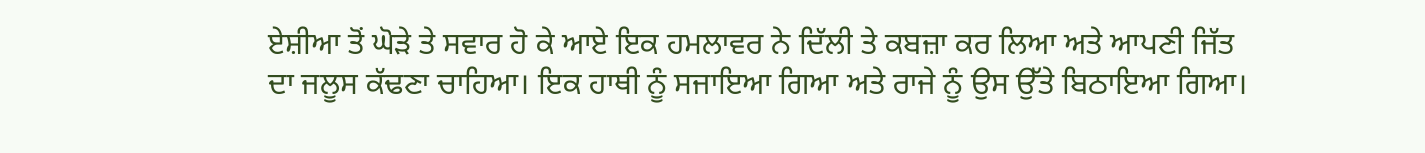ਏਸ਼ੀਆ ਤੋਂ ਘੋੜੇ ਤੇ ਸਵਾਰ ਹੋ ਕੇ ਆਏ ਇਕ ਹਮਲਾਵਰ ਨੇ ਦਿੱਲੀ ਤੇ ਕਬਜ਼ਾ ਕਰ ਲਿਆ ਅਤੇ ਆਪਣੀ ਜਿੱਤ ਦਾ ਜਲੂਸ ਕੱਢਣਾ ਚਾਹਿਆ। ਇਕ ਹਾਥੀ ਨੂੰ ਸਜਾਇਆ ਗਿਆ ਅਤੇ ਰਾਜੇ ਨੂੰ ਉਸ ਉੱਤੇ ਬਿਠਾਇਆ ਗਿਆ।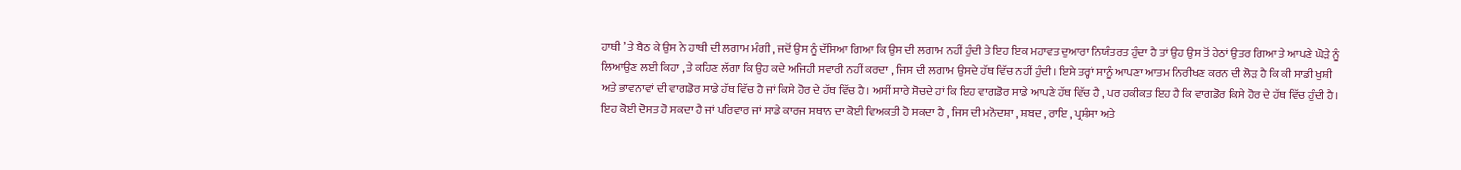ਹਾਥੀ ’ ਤੇ ਬੈਠ ਕੇ ਉਸ ਨੇ ਹਾਥੀ ਦੀ ਲਗਾਮ ਮੰਗੀ , ਜਦੋਂ ਉਸ ਨੂੰ ਦੱਸਿਆ ਗਿਆ ਕਿ ਉਸ ਦੀ ਲਗਾਮ ਨਹੀਂ ਹੁੰਦੀ ਤੇ ਇਹ ਇਕ ਮਹਾਵਤ ਦੁਆਰਾ ਨਿਯੰਤਰਤ ਹੁੰਦਾ ਹੈ ਤਾਂ ਉਹ ਉਸ ਤੋਂ ਹੇਠਾਂ ਉਤਰ ਗਿਆ ਤੇ ਆਪਣੇ ਘੋੜੇ ਨੂੰ ਲਿਆਉਣ ਲਈ ਕਿਹਾ , ਤੇ ਕਹਿਣ ਲੱਗਾ ਕਿ ਉਹ ਕਦੇ ਅਜਿਹੀ ਸਵਾਰੀ ਨਹੀਂ ਕਰਦਾ , ਜਿਸ ਦੀ ਲਗਾਮ ਉਸਦੇ ਹੱਥ ਵਿੱਚ ਨਹੀਂ ਹੁੰਦੀ। ਇਸੇ ਤਰ੍ਹਾਂ ਸਾਨੂੰ ਆਪਣਾ ਆਤਮ ਨਿਰੀਖਣ ਕਰਨ ਦੀ ਲੋੜ ਹੈ ਕਿ ਕੀ ਸਾਡੀ ਖੁਸ਼ੀ ਅਤੇ ਭਾਵਨਾਵਾਂ ਦੀ ਵਾਗਡੋਰ ਸਾਡੇ ਹੱਥ ਵਿੱਚ ਹੈ ਜਾਂ ਕਿਸੇ ਹੋਰ ਦੇ ਹੱਥ ਵਿੱਚ ਹੈ। ਅਸੀਂ ਸਾਰੇ ਸੋਚਦੇ ਹਾਂ ਕਿ ਇਹ ਵਾਗਡੋਰ ਸਾਡੇ ਆਪਣੇ ਹੱਥ ਵਿੱਚ ਹੈ , ਪਰ ਹਕੀਕਤ ਇਹ ਹੈ ਕਿ ਵਾਗਡੋਰ ਕਿਸੇ ਹੋਰ ਦੇ ਹੱਥ ਵਿੱਚ ਹੁੰਦੀ ਹੈ। ਇਹ ਕੋਈ ਦੋਸਤ ਹੋ ਸਕਦਾ ਹੈ ਜਾਂ ਪਰਿਵਾਰ ਜਾਂ ਸਾਡੇ ਕਾਰਜ ਸਥਾਨ ਦਾ ਕੋਈ ਵਿਅਕਤੀ ਹੋ ਸਕਦਾ ਹੈ , ਜਿਸ ਦੀ ਮਨੋਦਸ਼ਾ , ਸ਼ਬਦ , ਰਾਇ , ਪ੍ਰਸ਼ੰਸਾ ਅਤੇ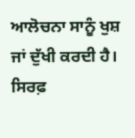ਆਲੋਚਨਾ ਸਾਨੂੰ ਖੁਸ਼ ਜਾਂ ਦੁੱਖੀ ਕਰਦੀ ਹੈ। ਸਿਰਫ਼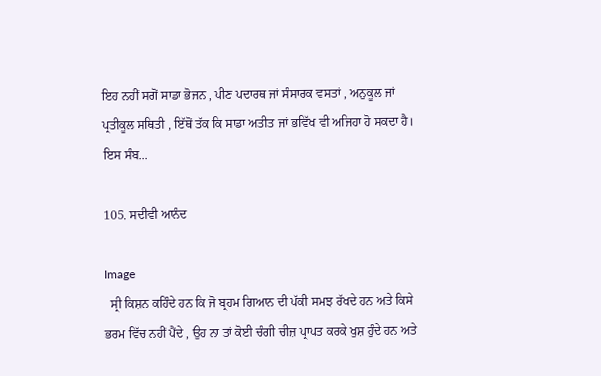ਇਹ ਨਹੀਂ ਸਗੋਂ ਸਾਡਾ ਭੋਜਨ , ਪੀਣ ਪਦਾਰਥ ਜਾਂ ਸੰਸਾਰਕ ਵਸਤਾਂ , ਅਨੁਕੂਲ ਜਾਂ ਪ੍ਰਤੀਕੂਲ ਸਥਿਤੀ , ਇੱਥੋਂ ਤੱਕ ਕਿ ਸਾਡਾ ਅਤੀਤ ਜਾਂ ਭਵਿੱਖ ਵੀ ਅਜਿਹਾ ਹੋ ਸਕਦਾ ਹੈ। ਇਸ ਸੰਬ...

105. ਸਦੀਵੀ ਆਨੰਦ

Image
  ਸ੍ਰੀ ਕਿਸ਼ਨ ਕਹਿੰਦੇ ਹਨ ਕਿ ਜੋ ਬ੍ਰਹਮ ਗਿਆਨ ਦੀ ਪੱਕੀ ਸਮਝ ਰੱਖਦੇ ਹਨ ਅਤੇ ਕਿਸੇ ਭਰਮ ਵਿੱਚ ਨਹੀਂ ਪੈਂਦੇ , ਉਹ ਨਾ ਤਾਂ ਕੋਈ ਚੰਗੀ ਚੀਜ਼ ਪ੍ਰਾਪਤ ਕਰਕੇ ਖੁਸ਼ ਹੁੰਦੇ ਹਨ ਅਤੇ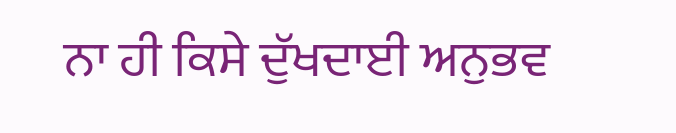ਨਾ ਹੀ ਕਿਸੇ ਦੁੱਖਦਾਈ ਅਨੁਭਵ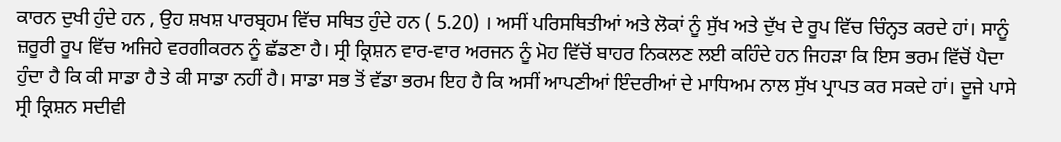ਕਾਰਨ ਦੁਖੀ ਹੁੰਦੇ ਹਨ , ਉਹ ਸ਼ਖਸ਼ ਪਾਰਬ੍ਰਹਮ ਵਿੱਚ ਸਥਿਤ ਹੁੰਦੇ ਹਨ ( 5.20) । ਅਸੀਂ ਪਰਿਸਥਿਤੀਆਂ ਅਤੇ ਲੋਕਾਂ ਨੂੰ ਸੁੱਖ ਅਤੇ ਦੁੱਖ ਦੇ ਰੂਪ ਵਿੱਚ ਚਿੰਨ੍ਹਤ ਕਰਦੇ ਹਾਂ। ਸਾਨੂੰ ਜ਼ਰੂਰੀ ਰੂਪ ਵਿੱਚ ਅਜਿਹੇ ਵਰਗੀਕਰਨ ਨੂੰ ਛੱਡਣਾ ਹੈ। ਸ੍ਰੀ ਕ੍ਰਿਸ਼ਨ ਵਾਰ-ਵਾਰ ਅਰਜਨ ਨੂੰ ਮੋਹ ਵਿੱਚੋਂ ਬਾਹਰ ਨਿਕਲਣ ਲਈ ਕਹਿੰਦੇ ਹਨ ਜਿਹੜਾ ਕਿ ਇਸ ਭਰਮ ਵਿੱਚੋਂ ਪੈਦਾ ਹੁੰਦਾ ਹੈ ਕਿ ਕੀ ਸਾਡਾ ਹੈ ਤੇ ਕੀ ਸਾਡਾ ਨਹੀਂ ਹੈ। ਸਾਡਾ ਸਭ ਤੋਂ ਵੱਡਾ ਭਰਮ ਇਹ ਹੈ ਕਿ ਅਸੀਂ ਆਪਣੀਆਂ ਇੰਦਰੀਆਂ ਦੇ ਮਾਧਿਅਮ ਨਾਲ ਸੁੱਖ ਪ੍ਰਾਪਤ ਕਰ ਸਕਦੇ ਹਾਂ। ਦੂਜੇ ਪਾਸੇ ਸ੍ਰੀ ਕ੍ਰਿਸ਼ਨ ਸਦੀਵੀ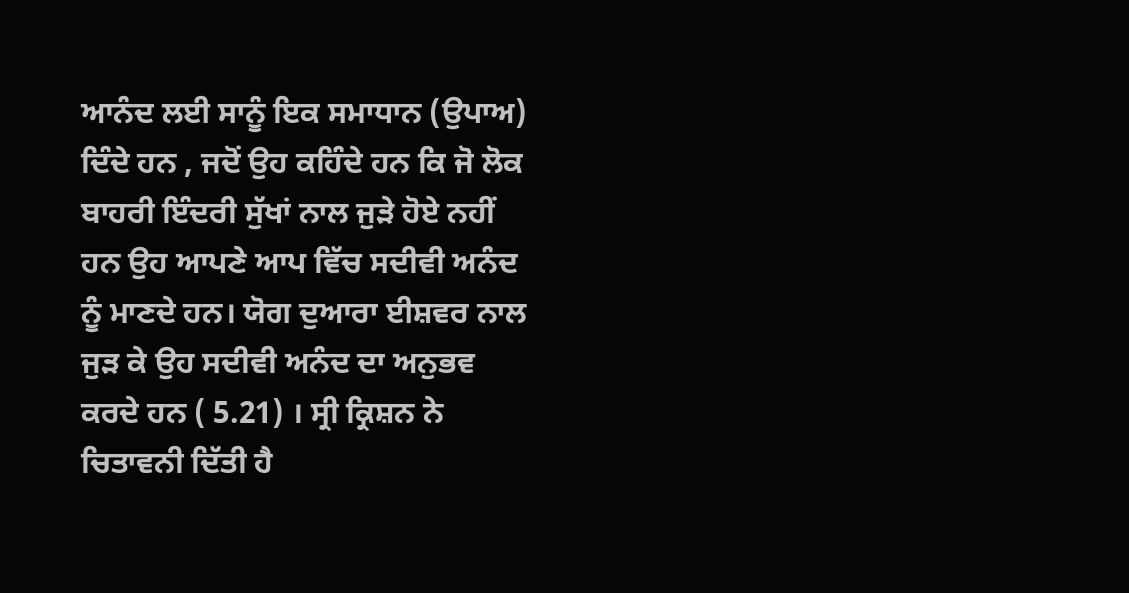ਆਨੰਦ ਲਈ ਸਾਨੂੰ ਇਕ ਸਮਾਧਾਨ (ਉਪਾਅ) ਦਿੰਦੇ ਹਨ , ਜਦੋਂ ਉਹ ਕਹਿੰਦੇ ਹਨ ਕਿ ਜੋ ਲੋਕ ਬਾਹਰੀ ਇੰਦਰੀ ਸੁੱਖਾਂ ਨਾਲ ਜੁੜੇ ਹੋਏ ਨਹੀਂ ਹਨ ਉਹ ਆਪਣੇ ਆਪ ਵਿੱਚ ਸਦੀਵੀ ਅਨੰਦ ਨੂੰ ਮਾਣਦੇ ਹਨ। ਯੋਗ ਦੁਆਰਾ ਈਸ਼ਵਰ ਨਾਲ ਜੁੜ ਕੇ ਉਹ ਸਦੀਵੀ ਅਨੰਦ ਦਾ ਅਨੁਭਵ ਕਰਦੇ ਹਨ ( 5.21) । ਸ੍ਰੀ ਕ੍ਰਿਸ਼ਨ ਨੇ ਚਿਤਾਵਨੀ ਦਿੱਤੀ ਹੈ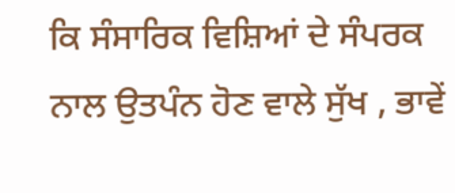ਕਿ ਸੰਸਾਰਿਕ ਵਿਸ਼ਿਆਂ ਦੇ ਸੰਪਰਕ ਨਾਲ ਉਤਪੰਨ ਹੋਣ ਵਾਲੇ ਸੁੱਖ , ਭਾਵੇਂ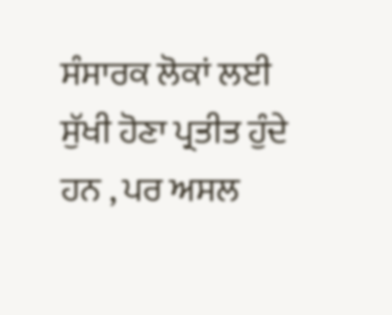ਸੰਸਾਰਕ ਲੋਕਾਂ ਲਈ ਸੁੱਖੀ ਹੋਣਾ ਪ੍ਰਤੀਤ ਹੁੰਦੇ ਹਨ , ਪਰ ਅਸਲ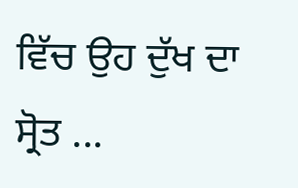ਵਿੱਚ ਉਹ ਦੁੱਖ ਦਾ ਸ੍ਰੋਤ ...